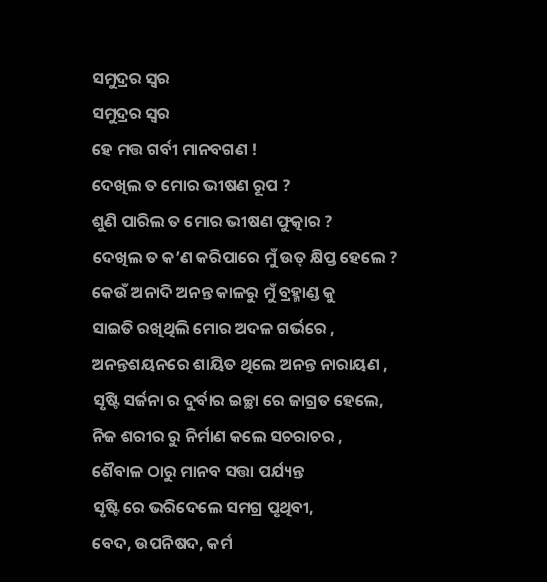ସମୁଦ୍ରର ସ୍ୱର
ସମୁଦ୍ରର ସ୍ୱର
ହେ ମତ୍ତ ଗର୍ବୀ ମାନବଗଣ !
ଦେଖିଲ ତ ମୋର ଭୀଷଣ ରୂପ ?
ଶୁଣି ପାରିଲ ତ ମୋର ଭୀଷଣ ଫୁତ୍କାର ?
ଦେଖିଲ ତ କ’ଣ କରିପାରେ ମୁଁ ଉତ୍ କ୍ଷିପ୍ତ ହେଲେ ?
କେଉଁ ଅନାଦି ଅନନ୍ତ କାଳରୁ ମୁଁ ବ୍ରହ୍ମାଣ୍ଡ କୁ
ସାଇତି ରଖିଥିଲି ମୋର ଅଦଳ ଗର୍ଭରେ ,
ଅନନ୍ତଶୟନରେ ଶାୟିତ ଥିଲେ ଅନନ୍ତ ନାରାୟଣ ,
ସୃଷ୍ଟି ସର୍ଜନା ର ଦୁର୍ବାର ଇଚ୍ଛା ରେ ଜାଗ୍ରତ ହେଲେ,
ନିଜ ଶରୀର ରୁ ନିର୍ମାଣ କଲେ ସଚରାଚର ,
ଶୈବାଳ ଠାରୁ ମାନବ ସତ୍ତା ପର୍ଯ୍ୟନ୍ତ
ସୃଷ୍ଟି ରେ ଭରିଦେଲେ ସମଗ୍ର ପୃଥିବୀ,
ବେଦ, ଉପନିଷଦ, କର୍ମ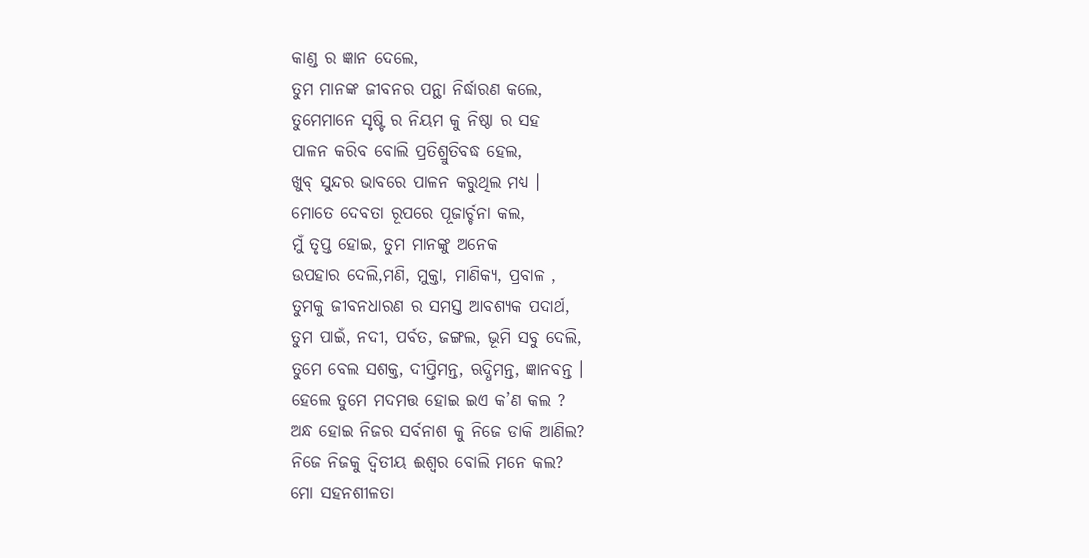କାଣ୍ଡ ର ଜ୍ଞାନ ଦେଲେ,
ତୁମ ମାନଙ୍କ ଜୀବନର ପନ୍ଥା ନିର୍ଦ୍ଧାରଣ କଲେ,
ତୁମେମାନେ ସୃଷ୍ଟି ର ନିୟମ କୁ ନିଷ୍ଠା ର ସହ
ପାଳନ କରିବ ବୋଲି ପ୍ରତିଶ୍ରୁତିବଦ୍ଧ ହେଲ,
ଖୁବ୍ ସୁନ୍ଦର ଭାବରେ ପାଳନ କରୁଥିଲ ମଧ୍ୟ ।
ମୋତେ ଦେବତା ରୂପରେ ପୂଜାର୍ଚ୍ଚନା କଲ,
ମୁଁ ତୃପ୍ତ ହୋଇ, ତୁମ ମାନଙ୍କୁ ଅନେକ
ଉପହାର ଦେଲି,ମଣି, ମୁକ୍ତା, ମାଣିକ୍ୟ, ପ୍ରବାଳ ,
ତୁମକୁ ଜୀବନଧାରଣ ର ସମସ୍ତ ଆବଶ୍ୟକ ପଦାର୍ଥ,
ତୁମ ପାଇଁ, ନଦୀ, ପର୍ବତ, ଜଙ୍ଗଲ, ଭୂମି ସବୁ ଦେଲି,
ତୁମେ ବେଲ ସଶକ୍ତ, ଦୀପ୍ତିମନ୍ତ, ଋଦ୍ଧିମନ୍ତ, ଜ୍ଞାନବନ୍ତ ।
ହେଲେ ତୁମେ ମଦମତ୍ତ ହୋଇ ଇଏ କ’ଣ କଲ ?
ଅନ୍ଧ ହୋଇ ନିଜର ସର୍ବନାଶ କୁ ନିଜେ ଡାକି ଆଣିଲ?
ନିଜେ ନିଜକୁ ଦ୍ୱିତୀୟ ଈଶ୍ବର ବୋଲି ମନେ କଲ?
ମୋ ସହନଶୀଳତା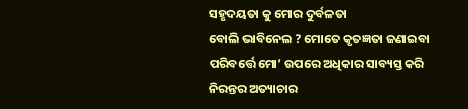ସହୃଦୟତା କୁ ମୋର ଦୁର୍ବଳତା
ବୋଲି ଭାବିନେଲ ? ମୋତେ କୃତଜ୍ଞତା ଜଣାଇବା
ପରିବର୍ତ୍ତେ ମୋ’ ଉପରେ ଅଧିକାର ସାବ୍ୟସ୍ତ କରି
ନିରନ୍ତର ଅତ୍ୟାଚାର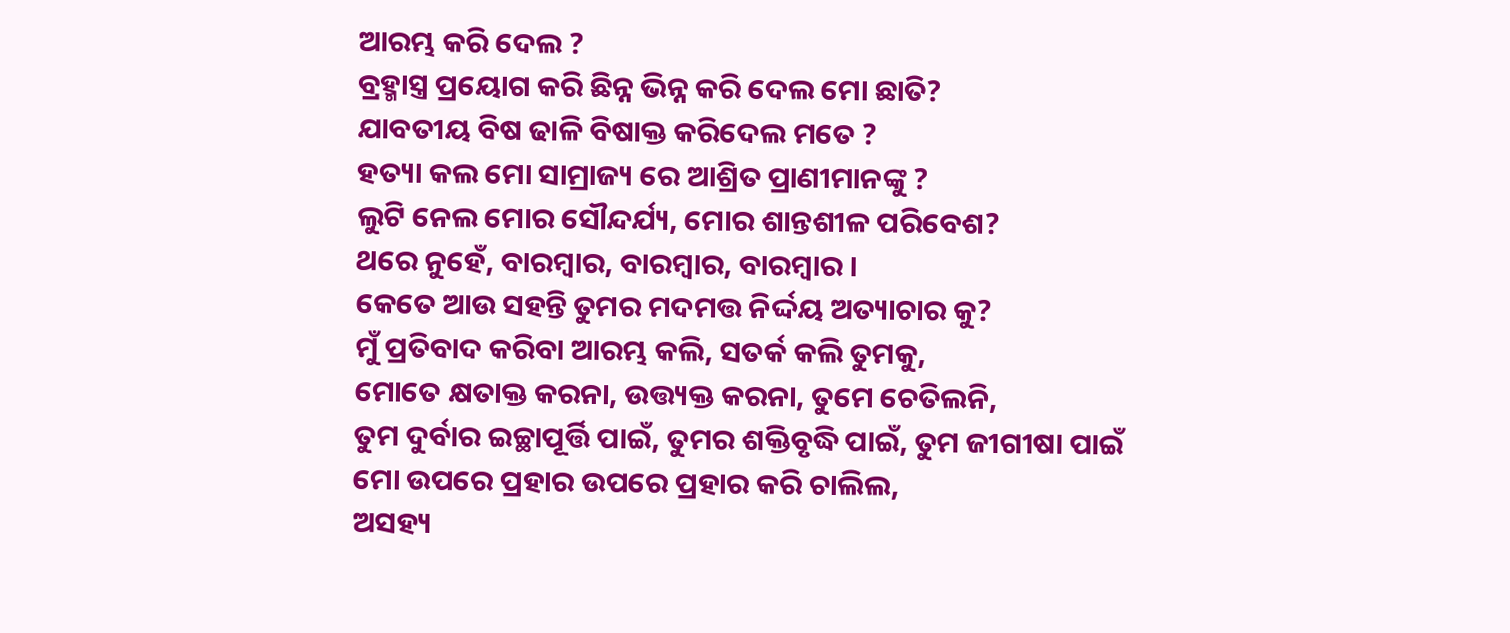ଆରମ୍ଭ କରି ଦେଲ ?
ବ୍ରହ୍ମାସ୍ତ୍ର ପ୍ରୟୋଗ କରି ଛିନ୍ନ ଭିନ୍ନ କରି ଦେଲ ମୋ ଛାତି?
ଯାବତୀୟ ବିଷ ଢାଳି ବିଷାକ୍ତ କରିଦେଲ ମତେ ?
ହତ୍ୟା କଲ ମୋ ସାମ୍ରାଜ୍ୟ ରେ ଆଶ୍ରିତ ପ୍ରାଣୀମାନଙ୍କୁ ?
ଲୁଟି ନେଲ ମୋର ସୌନ୍ଦର୍ଯ୍ୟ, ମୋର ଶାନ୍ତଶୀଳ ପରିବେଶ?
ଥରେ ନୁହେଁ, ବାରମ୍ବାର, ବାରମ୍ବାର, ବାରମ୍ବାର ।
କେତେ ଆଉ ସହନ୍ତି ତୁମର ମଦମତ୍ତ ନିର୍ଦ୍ଦୟ ଅତ୍ୟାଚାର କୁ?
ମୁଁ ପ୍ରତିବାଦ କରିବା ଆରମ୍ଭ କଲି, ସତର୍କ କଲି ତୁମକୁ,
ମୋତେ କ୍ଷତାକ୍ତ କରନା, ଉତ୍ତ୍ୟକ୍ତ କରନା, ତୁମେ ଚେତିଲନି,
ତୁମ ଦୁର୍ବାର ଇଚ୍ଛାପୂର୍ତ୍ତି ପାଇଁ, ତୁମର ଶକ୍ତିବୃଦ୍ଧି ପାଇଁ, ତୁମ ଜୀଗୀଷା ପାଇଁ
ମୋ ଉପରେ ପ୍ରହାର ଉପରେ ପ୍ରହାର କରି ଚାଲିଲ,
ଅସହ୍ୟ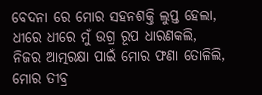ବେଦନା ରେ ମୋର ସହନଶକ୍ତି ଲୁପ୍ତ ହେଲା,
ଧୀରେ ଧୀରେ ମୁଁ ଉଗ୍ର ରୂପ ଧାରଣକଲି,
ନିଜର ଆତ୍ମରକ୍ଷା ପାଇଁ ମୋର ଫଣା ତୋଳିଲି,
ମୋର ତୀବ୍ର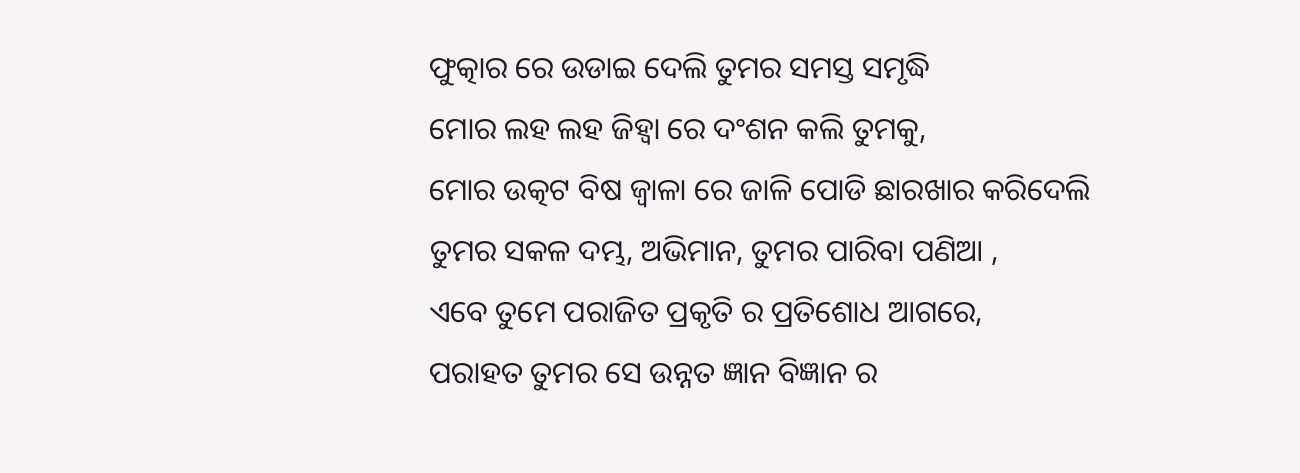ଫୁତ୍କାର ରେ ଉଡାଇ ଦେଲି ତୁମର ସମସ୍ତ ସମୃଦ୍ଧି
ମୋର ଲହ ଲହ ଜିହ୍ୱା ରେ ଦଂଶନ କଲି ତୁମକୁ,
ମୋର ଉତ୍କଟ ବିଷ ଜ୍ୱାଳା ରେ ଜାଳି ପୋଡି ଛାରଖାର କରିଦେଲି
ତୁମର ସକଳ ଦମ୍ଭ, ଅଭିମାନ, ତୁମର ପାରିବା ପଣିଆ ,
ଏବେ ତୁମେ ପରାଜିତ ପ୍ରକୃତି ର ପ୍ରତିଶୋଧ ଆଗରେ,
ପରାହତ ତୁମର ସେ ଉନ୍ନତ ଜ୍ଞାନ ବିଜ୍ଞାନ ର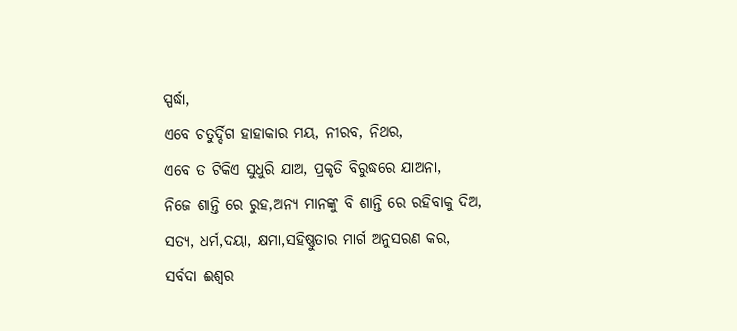ସ୍ପର୍ଦ୍ଧା,
ଏବେ ଚତୁର୍ଦ୍ଦିଗ ହାହାକାର ମୟ, ନୀରବ, ନିଥର,
ଏବେ ତ ଟିକିଏ ସୁଧୁରି ଯାଅ, ପ୍ରକୃତି ବିରୁଦ୍ଧରେ ଯାଅନା,
ନିଜେ ଶାନ୍ତି ରେ ରୁହ,ଅନ୍ୟ ମାନଙ୍କୁ ବି ଶାନ୍ତି ରେ ରହିବାକୁ ଦିଅ,
ସତ୍ୟ, ଧର୍ମ,ଦୟା, କ୍ଷମା,ସହିଷ୍ଣୁତାର ମାର୍ଗ ଅନୁସରଣ କର,
ସର୍ବଦା ଈଶ୍ବର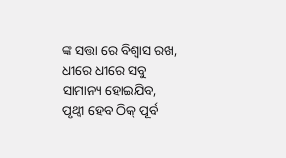ଙ୍କ ସତ୍ତା ରେ ବିଶ୍ବାସ ରଖ,
ଧୀରେ ଧୀରେ ସବୁ ସାମାନ୍ୟ ହୋଇଯିବ,
ପୃଥ୍ବୀ ହେବ ଠିକ୍ ପୂର୍ବ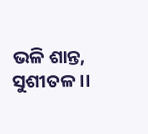ଭଳି ଶାନ୍ତ, ସୁଶୀତଳ ।।